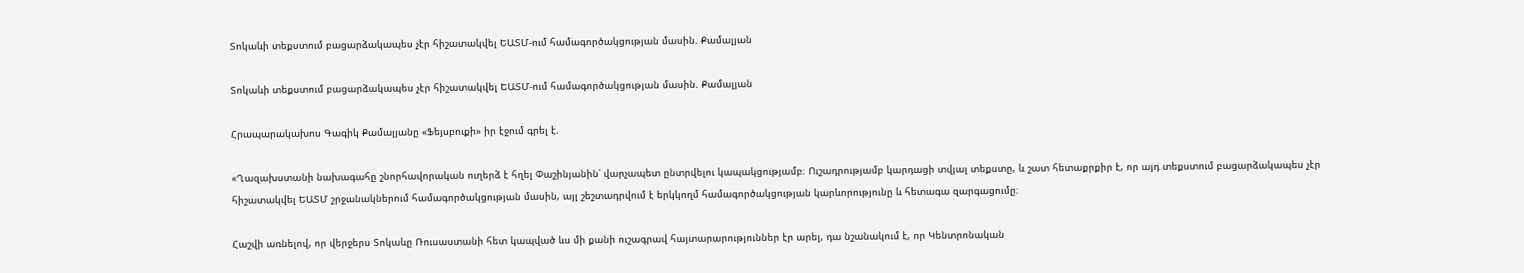Տոկաևի տեքստում բացարձակապես չէր հիշատակվել ԵԱՏՄ-ում համագործակցության մասին. Քամալյան

Տոկաևի տեքստում բացարձակապես չէր հիշատակվել ԵԱՏՄ-ում համագործակցության մասին. Քամալյան

Հրապարակախոս Գագիկ Քամալյանը «Ֆեյսբուքի» իր էջում գրել է.

«Ղազախստանի նախագահը շնորհավորական ուղերձ է հղել Փաշինյանին՝ վարչապետ ընտրվելու կապակցությամբ։ Ուշադրությամբ կարդացի տվյալ տեքստը, և շատ հետաքրքիր է, որ այդ տեքստում բացարձակապես չէր հիշատակվել ԵԱՏՄ շրջանակներում համագործակցության մասին, այլ շեշտադրվում է երկկողմ համագործակցության կարևորությունը և հետագա զարգացումը։

Հաշվի առնելով, որ վերջերս Տոկաևը Ռուսաստանի հետ կապված ևս մի քանի ուշագրավ հայտարարություններ էր արել, դա նշանակում է, որ Կենտրոնական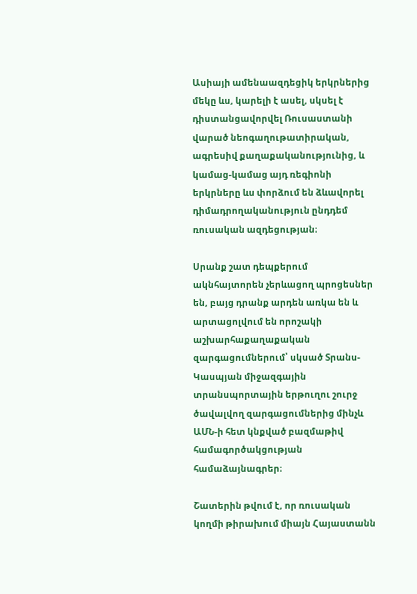Ասիայի ամենաազդեցիկ երկրներից մեկը ևս, կարելի է ասել, սկսել է դիստանցավորվել Ռուսաստանի վարած նեոգաղութատիրական, ագրեսիվ քաղաքականությունից, և կամաց-կամաց այդ ռեգիոնի երկրները ևս փորձում են ձևավորել դիմադրողականություն ընդդեմ ռուսական ազդեցության։

Սրանք շատ դեպքերում ակնհայտորեն չերևացող պրոցեսներ են, բայց դրանք արդեն առկա են և արտացոլվում են որոշակի աշխարհաքաղաքական զարգացումներում՝ սկսած Տրանս-Կասպյան միջազգային տրանսպորտային երթուղու շուրջ ծավալվող զարգացումներից մինչև ԱՄՆ-ի հետ կնքված բազմաթիվ համագործակցության համաձայնագրեր։

Շատերին թվում է, որ ռուսական կողմի թիրախում միայն Հայաստանն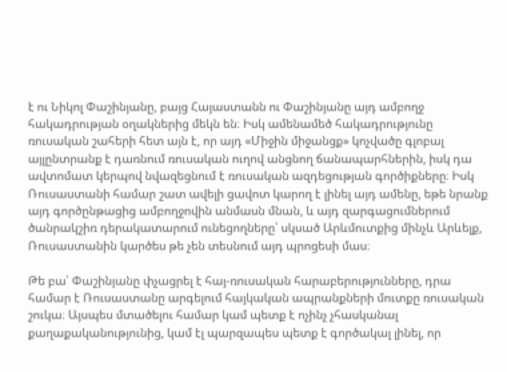է ու Նիկոլ Փաշինյանը, բայց Հայաստանն ու Փաշինյանը այդ ամբողջ հակադրության օղակներից մեկն են։ Իսկ ամենամեծ հակադրությունը ռուսական շահերի հետ այն է, որ այդ «Միջին միջանցք» կոչվածը գլոբալ այլընտրանք է դառնում ռուսական ուղով անցնող ճանապարհներին, իսկ դա ավտոմատ կերպով նվազեցնում է ռուսական ազդեցության գործիքները։ Իսկ Ռուսաստանի համար շատ ավելի ցավոտ կարող է լինել այդ ամենը, եթե նրանք այդ գործընթացից ամբողջովին անմասն մնան, և այդ զարգացումներում ծանրակշիռ դերակատարում ունեցողները՝ սկսած Արևմուտքից մինչև Արևելք, Ռուսաստանին կարծես թե չեն տեսնում այդ պրոցեսի մաս։

Թե բա՝ Փաշինյանը փչացրել է հայ-ռուսական հարաբերությունները, դրա համար է Ռուսաստանը արգելում հայկական ապրանքների մուտքը ռուսական շուկա։ Այսպես մտածելու համար կամ պետք է ոչինչ չհասկանալ քաղաքականությունից, կամ էլ պարզապես պետք է գործակալ լինել, որ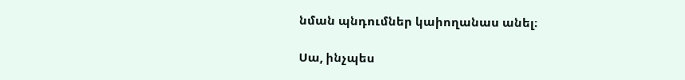նման պնդումներ կաիողանաս անել։

Սա, ինչպես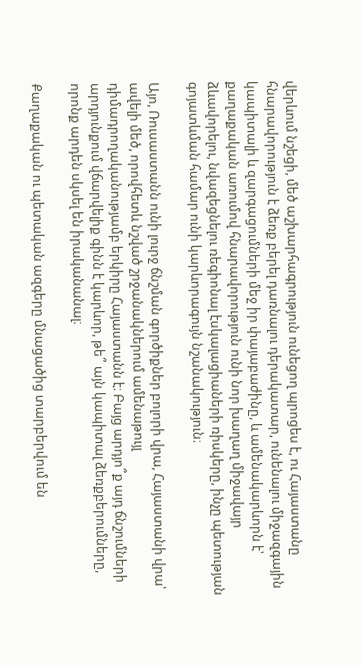վերևում նշեցի, մեծ աշխարհագրություն ունեցող պրոցես է, ու Հայաստանը հնարավորություն է ձեռք բերել դառնալու դերակատար, ունենալու միջազգային կապիտալի և զարգացումների մեջ իր փայաբաժինը, և ամենակարևորն է՝ քաղաքական առումով հնարավորություն ունի նոր խաղաղ միջավայր ձևավորելու, նվազեցնելու ռեգիոնալ էսկալացիաների ռիսկերը, ինչը պետության գոյատևման համար ունի կարևորագույն նշանակություն։

Այո, Ռուսաստանն ունի լուրջ ճնշման գործիքներ բոլորի վրա, Հայաստանի վրա՝ ավելի մեծ, որովհետև նշված շրջանակներում ամենաթույլ դիմադրողականությամբ երկիրը Հայաստանն է։ Բայց արդյո՞ք այդ ճնշումների արդյունքում վճարվելիք գինն է կարևոր, թե՞ այն կապիտալ ձեռքբերումները, որոնք արդեն սկսել են իրականանալ։

Քաղաքական ու պետական ազգերը մնացածից տարբերվում են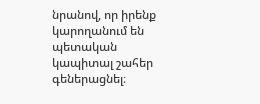նրանով, որ իրենք կարողանում են պետական կապիտալ շահեր գեներացնել։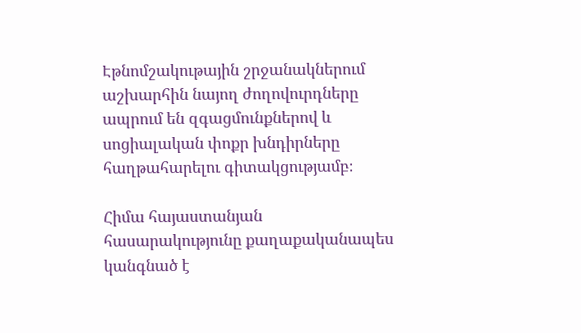Էթնոմշակութային շրջանակներում աշխարհին նայող ժողովուրդները ապրում են զգացմունքներով և սոցիալական փոքր խնդիրները հաղթահարելու գիտակցությամբ։

Հիմա հայաստանյան հասարակությունը քաղաքականապես կանգնած է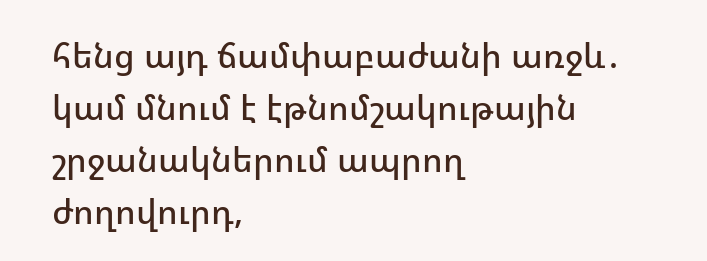հենց այդ ճամփաբաժանի առջև․ կամ մնում է էթնոմշակութային շրջանակներում ապրող ժողովուրդ,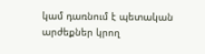կամ դառնում է պետական արժեքներ կրող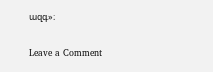ազգ»։

Leave a Comment